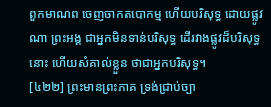ពួកមាណព ចេញចាកតបោកម្ម ហើយបរិសុទ្ធ ដោយផ្លូវណា ព្រះអង្គ ជាអ្នកមិនទាន់បរិសុទ្ធ ដើរវាងផ្លូវដ៏បរិសុទ្ធនោះ ហើយសំគាល់ខ្លួន ថាជាអ្នកបរិសុទ្ធ។
[៤២២] ព្រះមានព្រះភាគ ទ្រង់ជ្រាប់ច្បា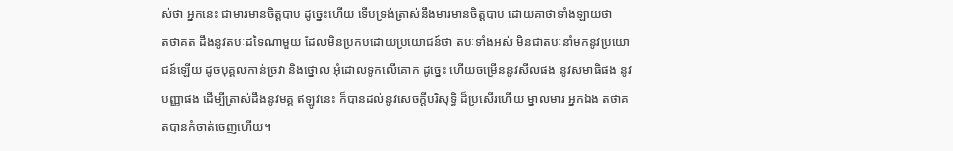ស់ថា អ្នកនេះ ជាមារមានចិត្តបាប ដូច្នេះហើយ ទើបទ្រង់ត្រាស់នឹងមារមានចិត្តបាប ដោយគាថាទាំងឡាយថា
តថាគត ដឹងនូវតបៈដទៃណាមួយ ដែលមិនប្រកបដោយប្រយោជន៍ថា តបៈទាំងអស់ មិនជាតបៈនាំមកនូវប្រយោជន៍ឡើយ ដូចបុគ្គលកាន់ច្រវា និងថ្នោល អុំដោលទូកលើគោក ដូច្នេះ ហើយចម្រើននូវសីលផង នូវសមាធិផង នូវបញ្ញាផង ដើម្បីត្រាស់ដឹងនូវមគ្គ ឥឡូវនេះ ក៏បានដល់នូវសេចក្តីបរិសុទ្ធិ ដ៏ប្រសើរហើយ ម្នាលមារ អ្នកឯង តថាគតបានកំចាត់ចេញហើយ។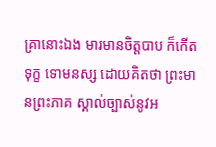គ្រានោះឯង មារមានចិត្តបាប ក៏កើតទុក្ខ ទោមនស្ស ដោយគិតថា ព្រះមានព្រះភាគ ស្គាល់ច្បាស់នូវអ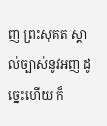ញ ព្រះសុគត ស្គាល់ច្បាស់នូវអញ ដូច្នេះហើយ ក៏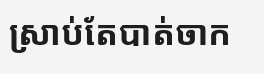ស្រាប់តែបាត់ចាក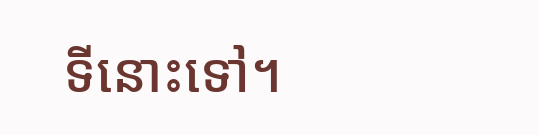ទីនោះទៅ។